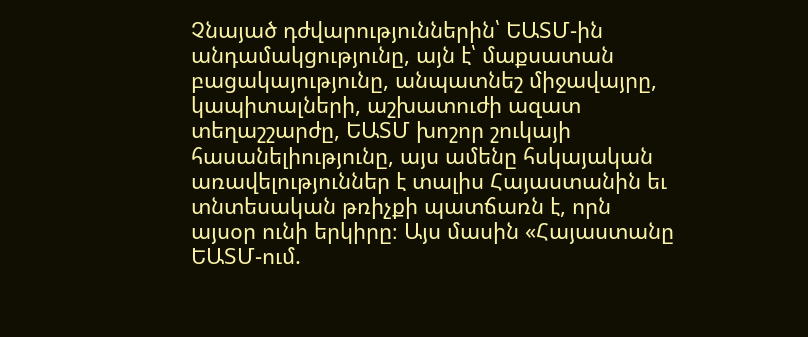Չնայած դժվարություններին՝ ԵԱՏՄ-ին անդամակցությունը, այն է՝ մաքսատան բացակայությունը, անպատնեշ միջավայրը, կապիտալների, աշխատուժի ազատ տեղաշշարժը, ԵԱՏՄ խոշոր շուկայի հասանելիությունը, այս ամենը հսկայական առավելություններ է տալիս Հայաստանին եւ տնտեսական թռիչքի պատճառն է, որն այսօր ունի երկիրը։ Այս մասին «Հայաստանը ԵԱՏՄ-ում.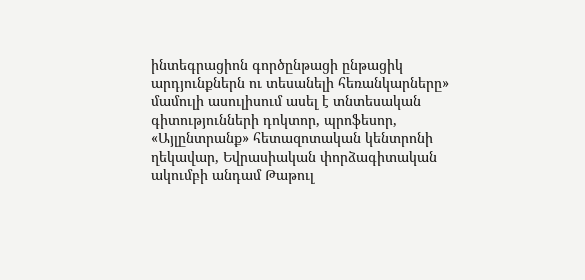ինտեգրացիոն գործընթացի ընթացիկ արդյունքներն ու տեսանելի հեռանկարները» մամուլի ասուլիսում ասել է տնտեսական գիտությունների դոկտոր, պրոֆեսոր, «Այլընտրանք» հետազոտական կենտրոնի ղեկավար, Եվրասիական փորձագիտական ակումբի անդամ Թաթուլ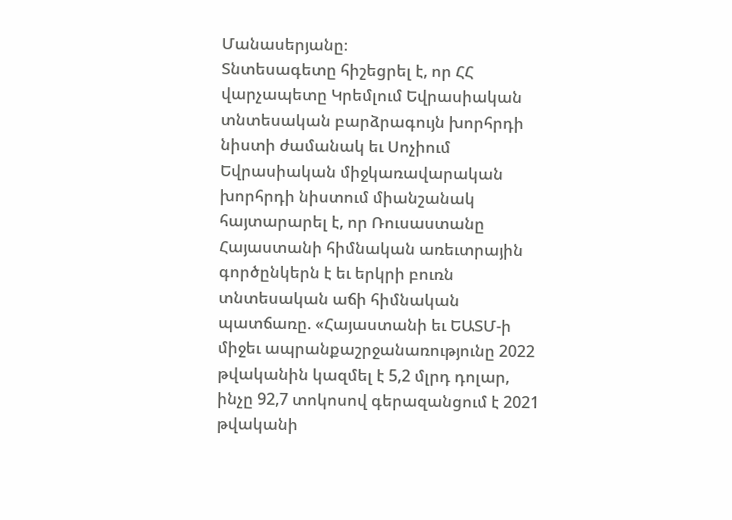Մանասերյանը։
Տնտեսագետը հիշեցրել է, որ ՀՀ վարչապետը Կրեմլում Եվրասիական տնտեսական բարձրագույն խորհրդի նիստի ժամանակ եւ Սոչիում Եվրասիական միջկառավարական խորհրդի նիստում միանշանակ հայտարարել է, որ Ռուսաստանը Հայաստանի հիմնական առեւտրային գործընկերն է եւ երկրի բուռն տնտեսական աճի հիմնական պատճառը. «Հայաստանի եւ ԵԱՏՄ-ի միջեւ ապրանքաշրջանառությունը 2022 թվականին կազմել է 5,2 մլրդ դոլար, ինչը 92,7 տոկոսով գերազանցում է 2021 թվականի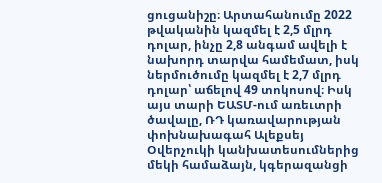ցուցանիշը։ Արտահանումը 2022 թվականին կազմել է 2,5 մլրդ դոլար, ինչը 2,8 անգամ ավելի է նախորդ տարվա համեմատ, իսկ ներմուծումը կազմել է 2,7 մլրդ դոլար՝ աճելով 49 տոկոսով։ Իսկ այս տարի ԵԱՏՄ-ում առեւտրի ծավալը, ՌԴ կառավարության փոխնախագահ Ալեքսեյ Օվերչուկի կանխատեսումներից մեկի համաձայն, կգերազանցի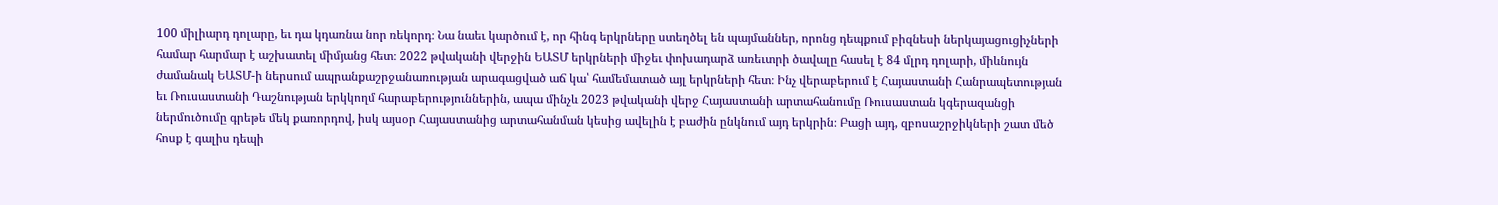100 միլիարդ դոլարը, եւ դա կդառնա նոր ռեկորդ։ Նա նաեւ կարծում է, որ հինգ երկրները ստեղծել են պայմաններ, որոնց դեպքում բիզնեսի ներկայացուցիչների համար հարմար է աշխատել միմյանց հետ։ 2022 թվականի վերջին ԵԱՏՄ երկրների միջեւ փոխադարձ առեւտրի ծավալը հասել է 84 մլրդ դոլարի, միևնույն ժամանակ ԵԱՏՄ-ի ներսում ապրանքաշրջանառության արագացված աճ կա՝ համեմատած այլ երկրների հետ։ Ինչ վերաբերում է Հայաստանի Հանրապետության եւ Ռուսաստանի Դաշնության երկկողմ հարաբերություններին, ապա մինչև 2023 թվականի վերջ Հայաստանի արտահանումը Ռուսաստան կգերազանցի ներմուծումը գրեթե մեկ քառորդով, իսկ այսօր Հայաստանից արտահանման կեսից ավելին է բաժին ընկնում այդ երկրին։ Բացի այդ, զբոսաշրջիկների շատ մեծ հոսք է գալիս դեպի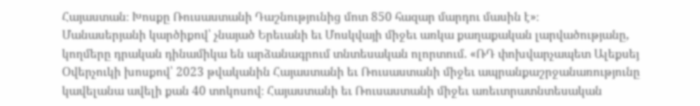Հայաստան։ Խոսքը Ռուսաստանի Դաշնությունից մոտ 850 հազար մարդու մասին է»։
Մանասերյանի կարծիքով՝ չնայած Երեւանի եւ Մոսկվայի միջեւ առկա քաղաքական լարվածությանը, կողմերը դրական դինամիկա են արձանագրում տնտեսական ոլորտում. «ՌԴ փոխվարչապետ Ալեքսեյ Օվերչուկի խոսքով՝ 2023 թվականին Հայաստանի եւ Ռուսաստանի միջեւ ապրանքաշրջանառությունը կավելանա ավելի քան 40 տոկոսով։ Հայաստանի եւ Ռուսաստանի միջեւ առեւտրատնտեսական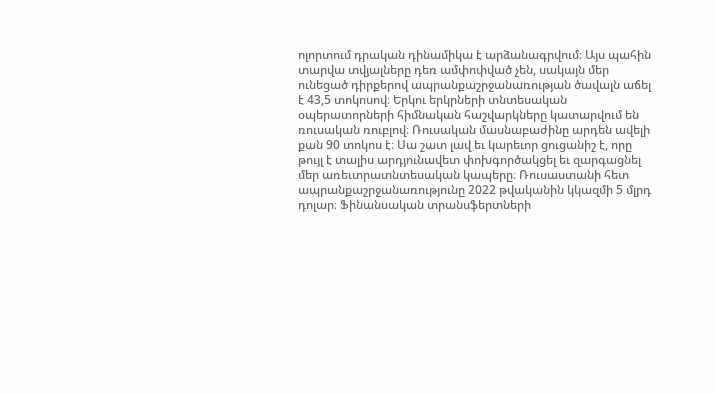ոլորտում դրական դինամիկա է արձանագրվում։ Այս պահին տարվա տվյալները դեռ ամփոփված չեն, սակայն մեր ունեցած դիրքերով ապրանքաշրջանառության ծավալն աճել է 43,5 տոկոսով։ Երկու երկրների տնտեսական օպերատորների հիմնական հաշվարկները կատարվում են ռուսական ռուբլով։ Ռուսական մասնաբաժինը արդեն ավելի քան 90 տոկոս է։ Սա շատ լավ եւ կարեւոր ցուցանիշ է, որը թույլ է տալիս արդյունավետ փոխգործակցել եւ զարգացնել մեր առեւտրատնտեսական կապերը։ Ռուսաստանի հետ ապրանքաշրջանառությունը 2022 թվականին կկազմի 5 մլրդ դոլար։ Ֆինանսական տրանսֆերտների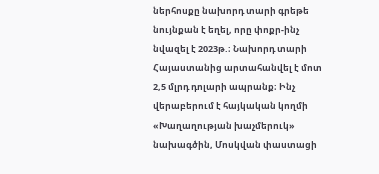ներհոսքը նախորդ տարի գրեթե նույնքան է եղել, որը փոքր-ինչ նվազել է 2023թ.։ Նախորդ տարի Հայաստանից արտահանվել է մոտ 2,5 մլրդ դոլարի ապրանք։ Ինչ վերաբերում է հայկական կողմի «Խաղաղության խաչմերուկ» նախագծին, Մոսկվան փաստացի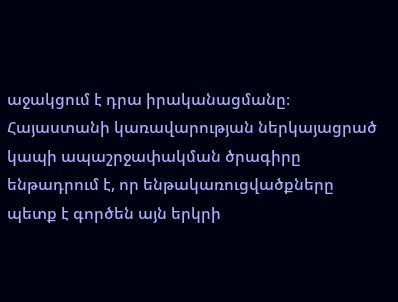աջակցում է դրա իրականացմանը։ Հայաստանի կառավարության ներկայացրած կապի ապաշրջափակման ծրագիրը ենթադրում է, որ ենթակառուցվածքները պետք է գործեն այն երկրի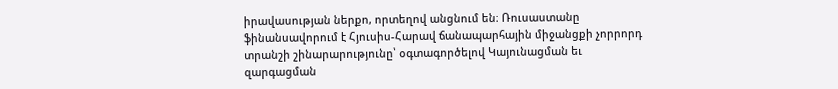իրավասության ներքո, որտեղով անցնում են։ Ռուսաստանը ֆինանսավորում է Հյուսիս-Հարավ ճանապարհային միջանցքի չորրորդ տրանշի շինարարությունը՝ օգտագործելով Կայունացման եւ զարգացման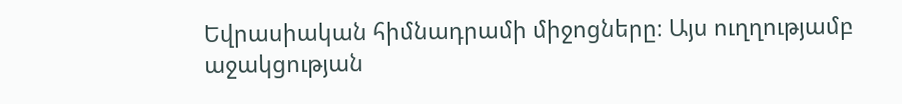Եվրասիական հիմնադրամի միջոցները։ Այս ուղղությամբ աջակցության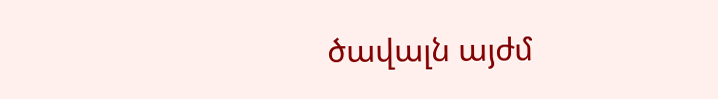ծավալն այժմ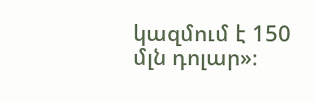կազմում է 150 մլն դոլար»։